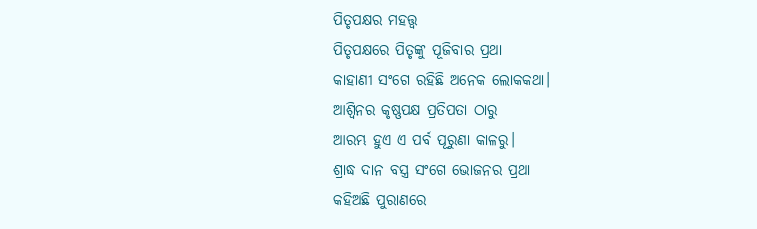ପିତୃପକ୍ଷର ମହତ୍ତ୍ବ
ପିତୃପକ୍ଷରେ ପିତୃଙ୍କୁ ପୂଜିବାର ପ୍ରଥା
କାହାଣୀ ସଂଗେ ରହିଛି ଅନେକ ଲୋକକଥା।
ଆଶ୍ବିନର କୃଷ୍ଣପକ୍ଷ ପ୍ରତିପତା ଠାରୁ
ଆରମ୍ଭ ହୁଏ ଏ ପର୍ବ ପୂରୁଣା କାଳରୁ।
ଶ୍ରାଦ୍ଧ ଦାନ ବସ୍ତ୍ର ସଂଗେ ଭୋଜନର ପ୍ରଥା
କହିଅଛି ପୁରାଣରେ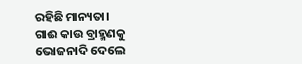ରହିଛି ମାନ୍ୟତା।
ଗାଈ କାଉ ବ୍ରାହ୍ମଣକୁ ଭୋଜନାଦି ଦେଲେ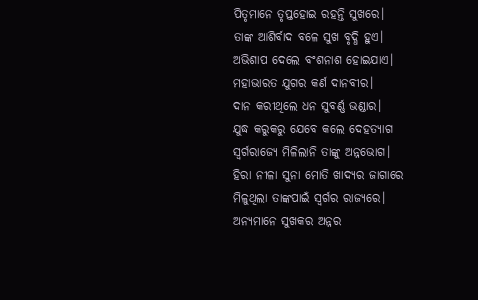ପିତୃମାନେ ତୃପ୍ତହୋଇ ରହନ୍ତି ସୁଖରେ।
ତାଙ୍କ ଆଶିର୍ବାଦ ବଳେ ସୁଖ ବୃଦ୍ଧି ହୁଏ।
ଅଭିଶାପ ଦେଲେ ବଂଶନାଶ ହୋଇଯାଏ।
ମହାଭାରତ ଯୁଗର କର୍ଣ ଦାନବୀର।
ଦାନ କରୀଥିଲେ ଧନ ସୁବର୍ଣ୍ଣ ଭଣ୍ଡାର।
ଯୁଦ୍ଧ କରୁକରୁ ଯେବେ କଲେ ଦେହତ୍ୟାଗ
ସ୍ବର୍ଗରାଜ୍ୟେ ମିଳିଲାନି ତାଙ୍କୁ ଅନ୍ନଭୋଗ।
ହିରା ନୀଳା ସୁନା ମୋତି ଖାଦ୍ୟର ଜାଗାରେ
ମିଳୁଥିଲା ତାଙ୍କପାଇଁ ସ୍ବର୍ଗର ରାଜ୍ୟରେ।
ଅନ୍ୟମାନେ ସୁଖକର ଅନ୍ନର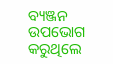ବ୍ୟଞ୍ଜନ
ଉପଭୋଗ କରୁଥିଲେ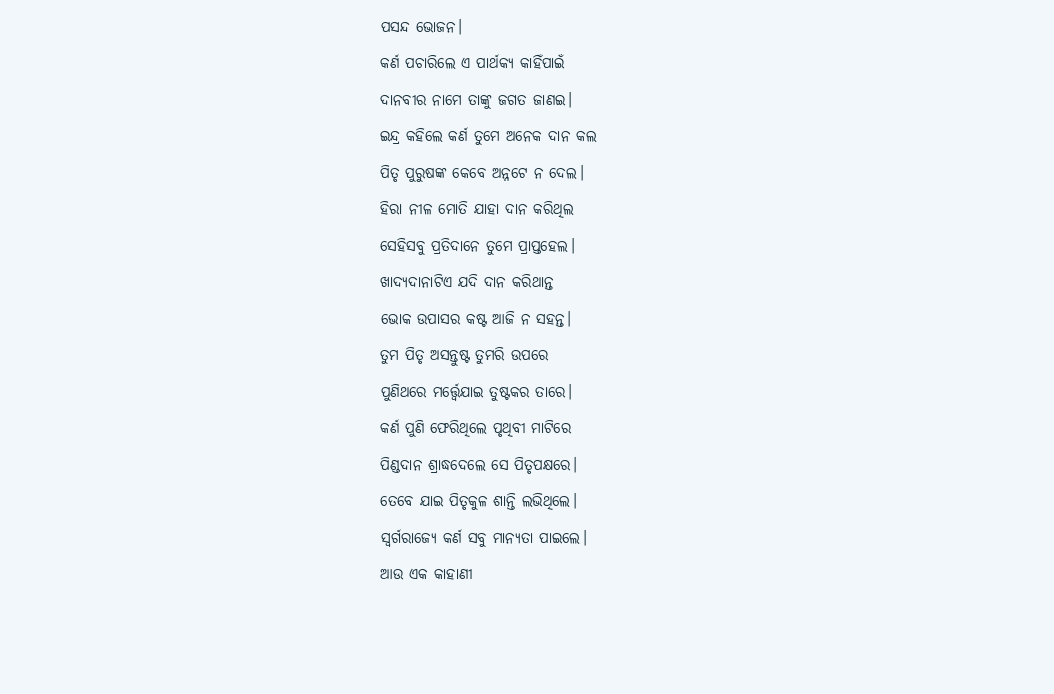ପସନ୍ଦ ଭୋଜନ।
କର୍ଣ ପଚାରିଲେ ଏ ପାର୍ଥକ୍ୟ କାହିଁପାଇଁ
ଦାନବୀର ନାମେ ତାଙ୍କୁ ଜଗତ ଜାଣଇ।
ଇନ୍ଦ୍ର କହିଲେ କର୍ଣ ତୁମେ ଅନେକ ଦାନ କଲ
ପିତୃ ପୁରୁଷଙ୍କ କେବେ ଅନ୍ନଟେ ନ ଦେଲ।
ହିରା ନୀଳ ମୋତି ଯାହା ଦାନ କରିଥିଲ
ସେହିସବୁ ପ୍ରତିଦାନେ ତୁମେ ପ୍ରାପ୍ତହେଲ।
ଖାଦ୍ୟଦାନାଟିଏ ଯଦି ଦାନ କରିଥାନ୍ତ
ଭୋକ ଉପାସର କଷ୍ଟ ଆଜି ନ ସହନ୍ତ।
ତୁମ ପିତୃ ଅସନ୍ତୁଷ୍ଟ ତୁମରି ଉପରେ
ପୁଣିଥରେ ମର୍ତ୍ତ୍ବେଯାଇ ତୁଷ୍ଟକର ତାରେ।
କର୍ଣ ପୁଣି ଫେରିଥିଲେ ପୃଥିବୀ ମାଟିରେ
ପିଣ୍ଡଦାନ ଶ୍ରାଦ୍ଧଦେଲେ ସେ ପିତୃପକ୍ଷରେ।
ତେବେ ଯାଇ ପିତୃକୁଳ ଶାନ୍ତି ଲଭିଥିଲେ।
ସ୍ବର୍ଗରାଜ୍ୟେ କର୍ଣ ସବୁ ମାନ୍ୟତା ପାଇଲେ।
ଆଉ ଏକ କାହାଣୀ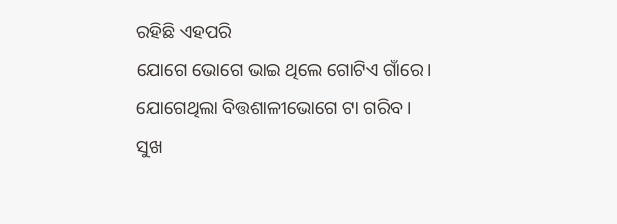ରହିଛି ଏହପରି
ଯୋଗେ ଭୋଗେ ଭାଇ ଥିଲେ ଗୋଟିଏ ଗାଁରେ।
ଯୋଗେଥିଲା ବିତ୍ତଶାଳୀଭୋଗେ ଟା ଗରିବ।
ସୁଖ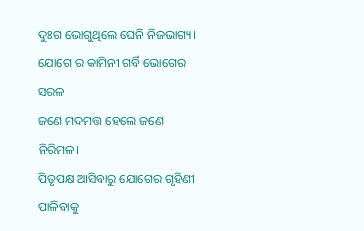ଦୁଃଗ ଭୋଗୁଥିଲେ ଘେନି ନିଜଭାଗ୍ୟ।
ଯୋଗେ ର କାମିନୀ ଗର୍ବି ଭୋଗେର ସରଳ
ଜଣେ ମଦମତ୍ତ ହେଲେ ଜଣେ ନିରିମଳ।
ପିତୃପକ୍ଷ ଆସିବାରୁ ଯୋଗେର ଗୃହିଣୀ
ପାଳିବାକୁ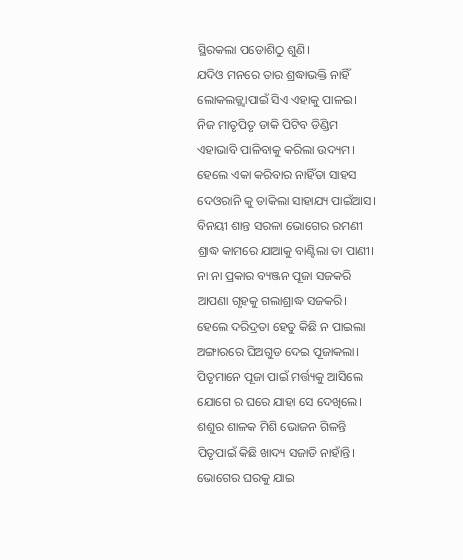ସ୍ଥିରକଲା ପଡୋଶିଠୁ ଶୁଣି।
ଯଦିଓ ମନରେ ତାର ଶ୍ରଦ୍ଧାଭକ୍ତି ନାହିଁ
ଲୋକଲଜ୍ଜ୍ବାପାଇଁ ସିଏ ଏହାକୁ ପାଳଇ।
ନିଜ ମାତୃପିତୃ ଡାକି ପିଟିବ ଡିଣ୍ଡିମ
ଏହାଭାବି ପାଳିବାକୁ କରିଲା ଉଦ୍ୟମ।
ହେଲେ ଏକା କରିବାର ନାହିଁତା ସାହସ
ଦେଓରାନି କୁ ଡାକିଲା ସାହାଯ୍ୟ ପାଇଁଆସ।
ବିନୟୀ ଶାନ୍ତ ସରଳା ଭୋଗେର ରମଣୀ
ଶ୍ରାଦ୍ଧ କାମରେ ଯାଆକୁ ବାଣ୍ଟିଲା ତା ପାଣୀ।
ନା ନା ପ୍ରକାର ବ୍ୟଞ୍ଜନ ପୂଜା ସଜକରି
ଆପଣା ଗୃହକୁ ଗଲାଶ୍ରାଦ୍ଧ ସଜକରି।
ହେଲେ ଦରିଦ୍ରତା ହେତୁ କିଛି ନ ପାଇଲା
ଅଙ୍ଗାରରେ ଘିଅଗୁଡ ଦେଇ ପୂଜାକଲା।
ପିତୃମାନେ ପୂଜା ପାଇଁ ମର୍ତ୍ତ୍ୟକୁ ଆସିଲେ
ଯୋଗେ ର ଘରେ ଯାହା ସେ ଦେଖିଲେ।
ଶଶୁର ଶାଳକ ମିଶି ଭୋଜନ ଗିଳନ୍ତି
ପିତୃପାଇଁ କିଛି ଖାଦ୍ୟ ସଜାଡି ନାହାଁନ୍ତି।
ଭୋଗେର ଘରକୁ ଯାଇ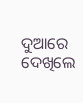ଦୁଆରେ ଦେଖିଲେ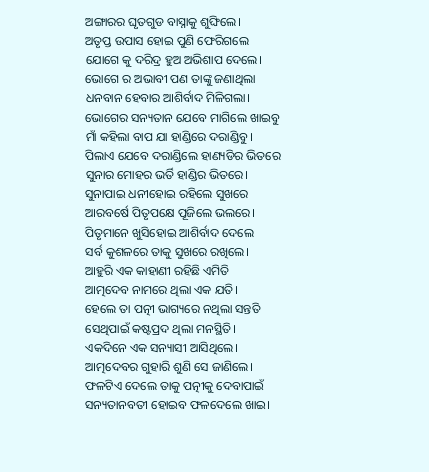ଅଙ୍ଗାରର ଘୃତଗୁଡ ବାସ୍ନାକୁ ଶୁଙ୍ଘିଲେ।
ଅତୃପ୍ତ ଉପାସ ହୋଇ ପୁଣି ଫେରିଗଲେ
ଯୋଗେ କୁ ଦରିଦ୍ର ହୁଅ ଅଭିଶାପ ଦେଲେ।
ଭୋଗେ ର ଅଭାବୀ ପଣ ତାଙ୍କୁ ଜଣାଥିଲା
ଧନବାନ ହେବାର ଆଶିର୍ବାଦ ମିଳିଗଲା।
ଭୋଗେର ସନ୍ୟତାନ ଯେବେ ମାଗିଲେ ଖାଇବୁ
ମାଁ କହିଲା ବାପ ଯା ହାଣ୍ଡିରେ ଦରାଣ୍ଡିବୁ।
ପିଲାଏ ଯେବେ ଦରାଣ୍ଡିଲେ ହାଣ୍ୟଡିର ଭିତରେ
ସୁନାର ମୋହର ଭର୍ତି ହାଣ୍ଡିର ଭିତରେ।
ସୁନାପାଇ ଧନୀହୋଇ ରହିଲେ ସୁଖରେ
ଆରବର୍ଷେ ପିତୃପକ୍ଷେ ପୂଜିଲେ ଭଲରେ।
ପିତୃମାନେ ଖୁସିହୋଇ ଆଶିର୍ବାଦ ଦେଲେ
ସର୍ବ କୁଶଳରେ ତାକୁ ସୁଖରେ ରଖିଲେ।
ଆହୁରି ଏକ କାହାଣୀ ରହିଛି ଏମିତି
ଆତ୍ମଦେବ ନାମରେ ଥିଲା ଏକ ଯତି।
ହେଲେ ତା ପତ୍ନୀ ଭାଗ୍ୟରେ ନଥିଲା ସନ୍ତତି
ସେଥିପାଇଁ କଷ୍ଟପ୍ରଦ ଥିଲା ମନସ୍ଥିତି।
ଏକଦିନେ ଏକ ସନ୍ୟାସୀ ଆସିଥିଲେ।
ଆତ୍ମଦେବର ଗୁହାରି ଶୁଣି ସେ ଜାଣିଲେ।
ଫଳଟିଏ ଦେଲେ ତାକୁ ପତ୍ନୀକୁ ଦେବାପାଇଁ
ସନ୍ୟତାନବତୀ ହୋଇବ ଫଳଦେଲେ ଖାଇ।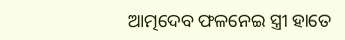ଆତ୍ମଦେବ ଫଳନେଇ ସ୍ତ୍ରୀ ହାତେ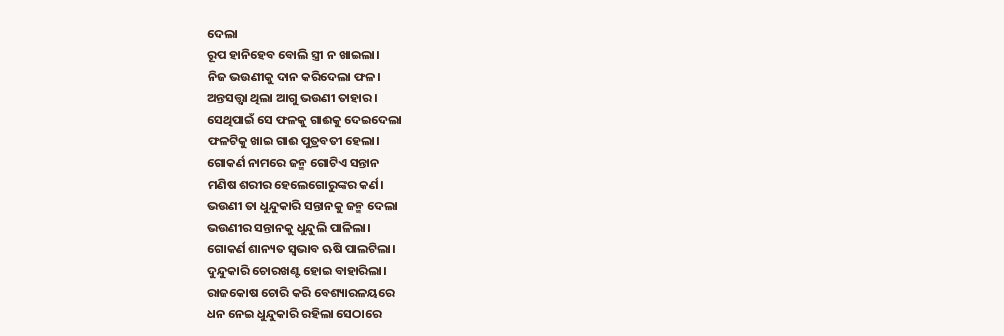ଦେଲା
ରୂପ ହାନିହେବ ବୋଲି ସ୍ତ୍ରୀ ନ ଖାଇଲା।
ନିଜ ଭଉଣୀକୁ ଦାନ କରିଦେଲା ଫଳ।
ଅନ୍ତସତ୍ତ୍ବା ଥିଲା ଆଗୁ ଭଉଣୀ ତାହାର।
ସେଥିପାଇଁ ସେ ଫଳକୁ ଗାଈକୁ ଦେଇଦେଲା
ଫଳଟିକୁ ଖାଇ ଗାଈ ପୁତ୍ରବତୀ ହେଲା।
ଗୋକର୍ଣ ନାମରେ ଜନ୍ମ ଗୋଟିଏ ସନ୍ତାନ
ମଣିଷ ଶରୀର ହେଲେଗୋରୁଙ୍କର କର୍ଣ।
ଭଉଣୀ ତା ଧୁନ୍ଦୁକାରି ସନ୍ତାନକୁ ଜନ୍ମ ଦେଲା
ଭଉଣୀର ସନ୍ତାନକୁ ଧୁନ୍ଦୁଲି ପାଳିଲା।
ଗୋକର୍ଣ ଶାନ୍ୟତ ସ୍ବଭାବ ଋଷି ପାଲଟିଲା।
ଦୁନ୍ଦୁକାରି ଚୋରଖଣ୍ଟ ହୋଇ ବାହାରିଲା।
ରାଜକୋଷ ଚୋରି କରି ବେଶ୍ୟାରଳୟରେ
ଧନ ନେଇ ଧୁନ୍ଦୁକାରି ରହିଲା ସେଠାରେ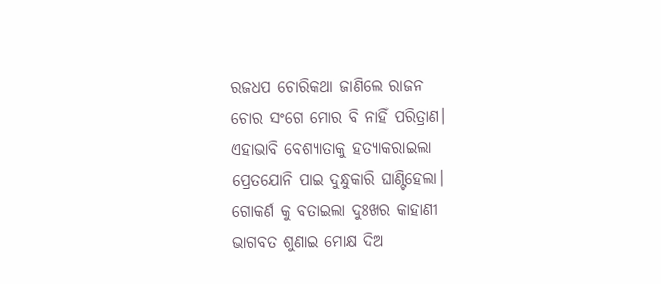ରଜଧପ ଚୋରିକଥା ଜାଣିଲେ ରାଜନ
ଚୋର ସଂଗେ ମୋର ବି ନାହିଁ ପରିତ୍ରାଣ।
ଏହାଭାବି ବେଶ୍ୟାତାକୁ ହତ୍ୟାକରାଇଲା
ପ୍ରେତଯୋନି ପାଇ ଦୁନ୍ଧୁକାରି ଘାଣ୍ଟିହେଲା।
ଗୋକର୍ଣ କୁ ବତାଇଲା ଦୁଃଖର କାହାଣୀ
ଭାଗବତ ଶୁଣାଇ ମୋକ୍ଷ ଦିଅ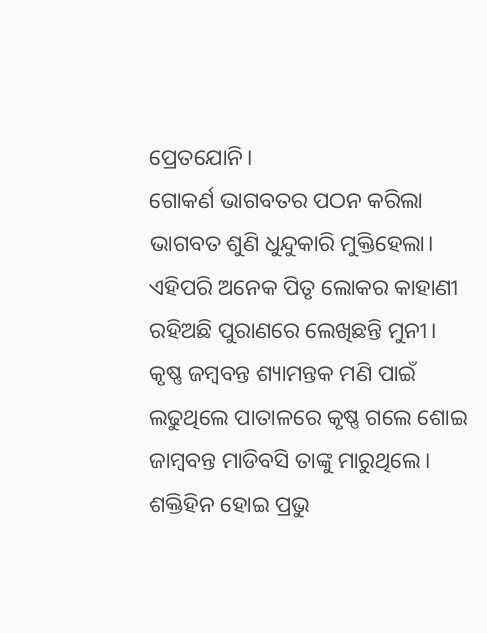ପ୍ରେତଯୋନି।
ଗୋକର୍ଣ ଭାଗବତର ପଠନ କରିଲା
ଭାଗବତ ଶୁଣି ଧୁନ୍ଦୁକାରି ମୁକ୍ତିହେଲା।
ଏହିପରି ଅନେକ ପିତୃ ଲୋକର କାହାଣୀ
ରହିଅଛି ପୁରାଣରେ ଲେଖିଛନ୍ତି ମୁନୀ।
କୃଷ୍ଣ ଜମ୍ବବନ୍ତ ଶ୍ୟାମନ୍ତକ ମଣି ପାଇଁ
ଲଢୁଥିଲେ ପାତାଳରେ କୃଷ୍ଣ ଗଲେ ଶୋଇ
ଜାମ୍ବବନ୍ତ ମାଡିବସି ତାଙ୍କୁ ମାରୁଥିଲେ।
ଶକ୍ତିହିନ ହୋଇ ପ୍ରଭୁ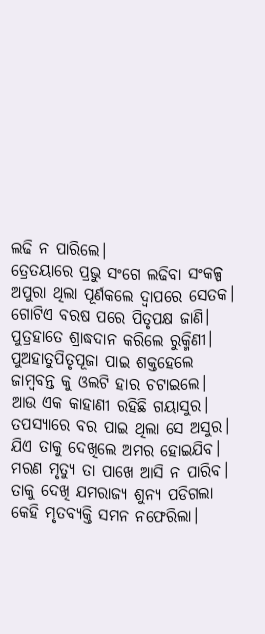ଲଢି ନ ପାରିଲେ।
ତ୍ରେତୟାରେ ପ୍ରଭୁ ସଂଗେ ଲଢିବା ସଂକଳ୍ପ
ଅପୁରା ଥିଲା ପୂର୍ଣକଲେ ଦ୍ବାପରେ ସେତକ।
ଗୋଟିଏ ବରଷ ପରେ ପିତୃପକ୍ଷ ଜାଣି।
ପୁତ୍ରହାତେ ଶ୍ରାଦ୍ଧଦାନ କରିଲେ ରୁକ୍ମିଣୀ।
ପୁଅହାତୁପିତୃପୂଜା ପାଇ ଶକ୍ତହେଲେ
ଜାମ୍ବବନ୍ତ କୁ ଓଲଟି ହାର ଚଟାଇଲେ।
ଆଉ ଏକ କାହାଣୀ ରହିଛି ଗୟାସୁର।
ତପସ୍ୟାରେ ବର ପାଇ ଥିଲା ସେ ଅସୁର।
ଯିଏ ତାକୁ ଦେଖିଲେ ଅମର ହୋଇଯିବ।
ମରଣ ମୃତ୍ୟୁ ତା ପାଖେ ଆସି ନ ପାରିବ।
ତାକୁ ଦେଖି ଯମରାଜ୍ୟ ଶୁନ୍ୟ ପଡିଗଲା
କେହି ମୃତବ୍ୟକ୍ତି ସମନ ନଫେରିଲା।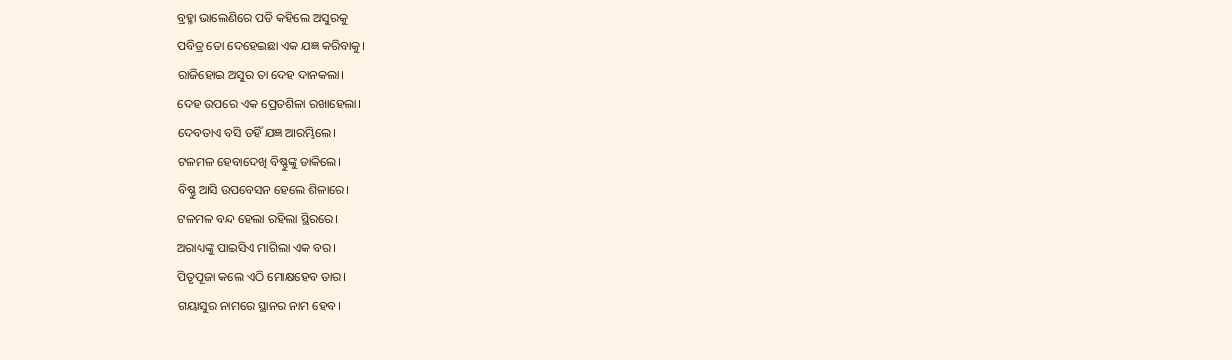ବ୍ରହ୍ମା ଭାଲେଣିରେ ପଡି କହିଲେ ଅସୁରକୁ
ପବିତ୍ର ତୋ ଦେହେଇଛା ଏକ ଯଜ୍ଞ କରିବାକୁ।
ରାଜିହୋଇ ଅସୁର ତା ଦେହ ଦାନକଲା।
ଦେହ ଉପରେ ଏକ ପ୍ରେତଶିଳା ରଖାହେଲା।
ଦେବତାଏ ବସି ତହିଁ ଯଜ୍ଞ ଆରମ୍ଭିଲେ।
ଟଳମଳ ହେବାଦେଖି ବିଷ୍ଣୁଙ୍କୁ ଡାକିଲେ।
ବିଷ୍ଣୁ ଆସି ଉପବେସନ ହେଲେ ଶିଳାରେ।
ଟଳମଳ ବନ୍ଦ ହେଲା ରହିଲା ସ୍ଥିରରେ।
ଅରାଧ୍ୟଙ୍କୁ ପାଇସିଏ ମାଗିଲା ଏକ ବର।
ପିତୃପୂଜା କଲେ ଏଠି ମୋକ୍ଷହେବ ତାର।
ଗୟାସୁର ନାମରେ ସ୍ଥାନର ନାମ ହେବ।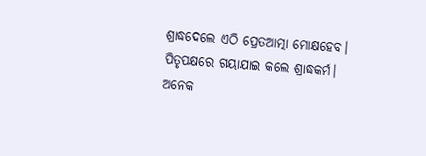ଶ୍ରାଦ୍ଧଦେଲେ ଏଠି ପ୍ରେତଆତ୍ମା ମୋକ୍ଷହେବ।
ପିତୃପକ୍ଷରେ ଗୟାଯାଇ କଲେ ଶ୍ରାଦ୍ଧକର୍ମ।
ଅନେକ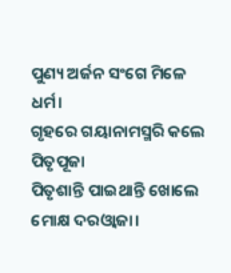ପୁଣ୍ୟ ଅର୍ଜନ ସଂଗେ ମିଳେ ଧର୍ମ।
ଗୃହରେ ଗୟାନାମସ୍ମରି କଲେ ପିତୃପୂଜା
ପିତୃଶାନ୍ତି ପାଇଥାନ୍ତି ଖୋଲେ ମୋକ୍ଷ ଦରଓ୍ବାଜା।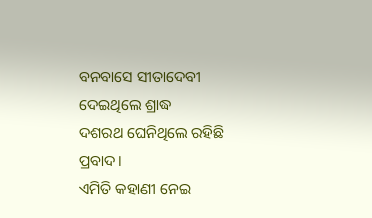ବନବାସେ ସୀତାଦେବୀ ଦେଇଥିଲେ ଶ୍ରାଦ୍ଧ
ଦଶରଥ ଘେନିଥିଲେ ରହିଛି ପ୍ରବାଦ।
ଏମିତି କହାଣୀ ନେଇ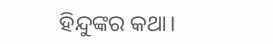ହିନ୍ଦୁଙ୍କର କଥା।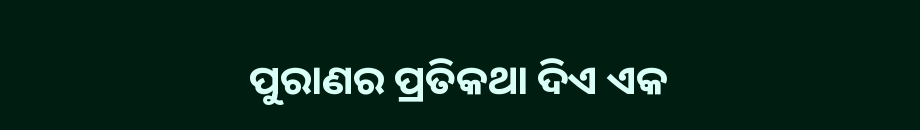ପୁରାଣର ପ୍ରତିକଥା ଦିଏ ଏକ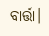ବାର୍ତ୍ତା।